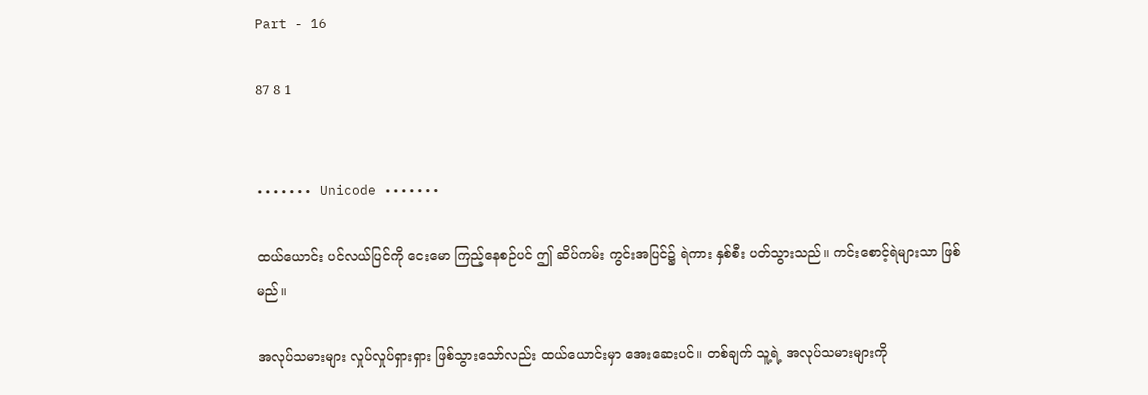Part - 16

87 8 1


••••••• Unicode •••••••

ထယ်ယောင်း ပင်လယ်ပြင်ကို ငေးမော ကြည့်နေစဉ်ပင် ဤ ဆိပ်ကမ်း ကွင်းအပြင်၌ ရဲကား နှစ်စီး ပတ်သွားသည်။ ကင်းစောင့်ရဲများသာ ဖြစ်မည်။

အလုပ်သမားများ လှုပ်လှုပ်ရှားရှား ဖြစ်သွားသော်လည်း ထယ်ယောင်းမှာ အေးဆေးပင်။ တစ်ချက် သူ့ရဲ့ အလုပ်သမားများကို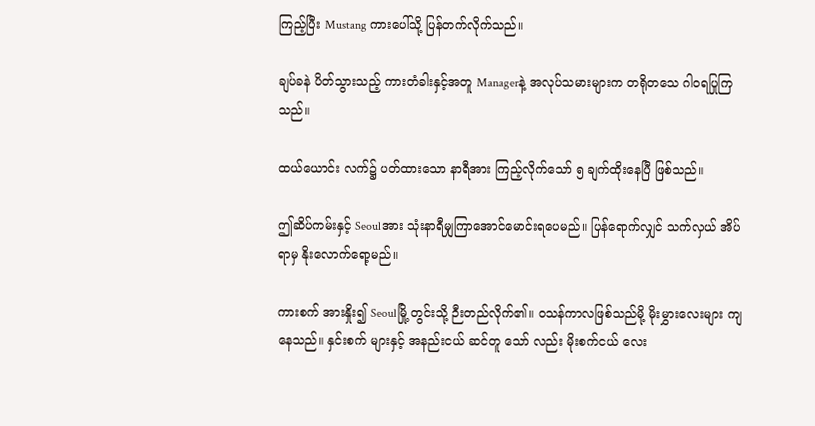ကြည့်ပြီး Mustang ကားပေါ်သို့ ပြန်တက်လိုက်သည်။

ချပ်ခနဲ ပိတ်သွားသည့် ကားတံခါးနှင့်အတူ Managerနဲ့ အလုပ်သမားများက တရိုတသေ ဂါဝရပြုကြသည်။

ထယ်ယောင်း လက်၌ ပတ်ထားသော နာရီအား ကြည့်လိုက်သော် ၅ ချက်ထိုးနေပြီ ဖြစ်သည်။

ဤဆိပ်ကမ်းနှင့် Seoulအား သုံးနာရီမျှကြာအောင်မောင်းရပေမည်။ ပြန်ရောက်လျှင် သက်လှယ် အိပ်ရာမှ နိုးလောက်ရော့မည်။

ကားစက် အားနှိုး၍ Seoulမြို့ တွင်းသို့ ဉီးတည်လိုက်၏။ ဝသန်ကာလဖြစ်သည်မို့ မိုးမွှားလေးများ ကျနေသည်။ နှင်းစက် များနှင့် အနည်းငယ် ဆင်တူ သော် လည်း မိုးစက်ငယ် လေး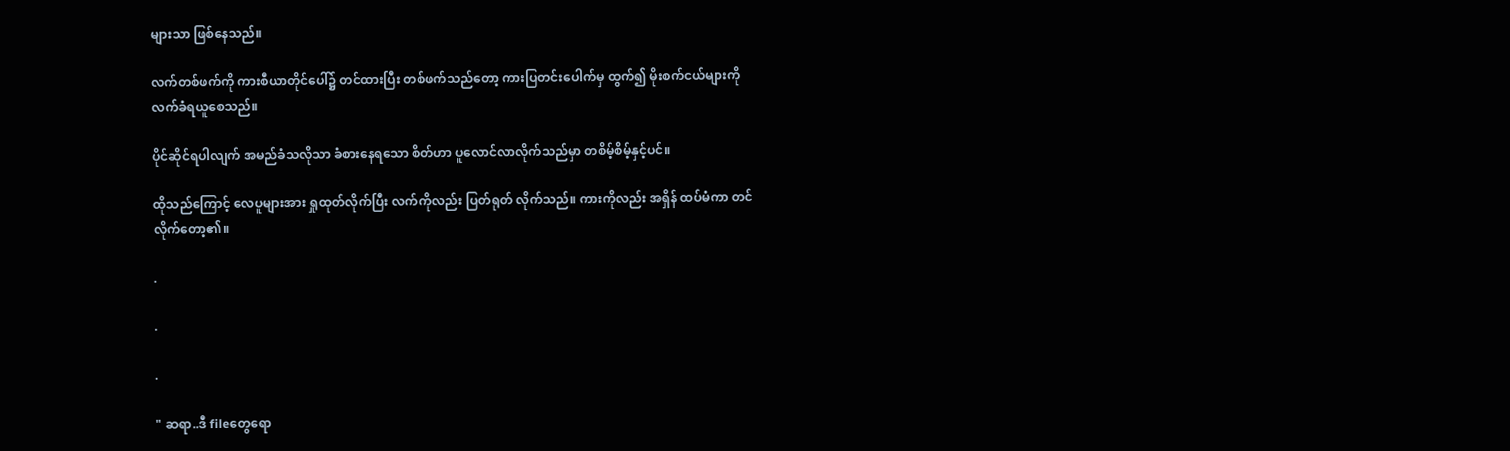များသာ ဖြစ်နေသည်။

လက်တစ်ဖက်ကို ကားစီယာတိုင်ပေါ်၌ တင်ထားပြီး တစ်ဖက်သည်တော့ ကားပြတင်းပေါက်မှ ထွက်၍ မိုးစက်ငယ်များကို လက်ခံရယူစေသည်။

ပိုင်ဆိုင်ရပါလျက် အမည်ခံသလိုသာ ခံစားနေရသော စိတ်ဟာ ပူလောင်လာလိုက်သည်မှာ တစိမ့်စိမ့်နှင့်ပင်။

ထိုသည်ကြောင့် လေပူများအား ရှုထုတ်လိုက်ပြီး လက်ကိုလည်း ပြတ်ရုတ် လိုက်သည်။ ကားကိုလည်း အရှိန် ထပ်မံကာ တင်လိုက်တော့၏။

.

.

.

" ဆရာ..ဒီ fileတွေရော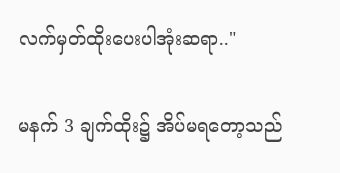လက်မှတ်ထိုးပေးပါအုံးဆရာ.."

မနက် 3 ချက်ထိုး၌ အိပ်မရတော့သည်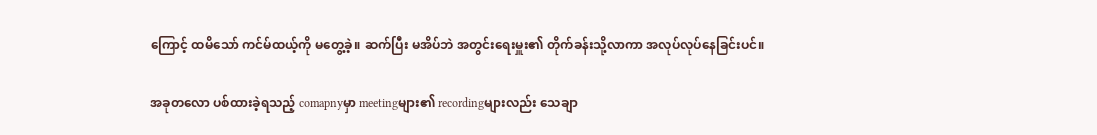ကြောင့် ထမိသော် ကင်မ်ထယ့်ကို မတွေ့ခဲ့။ ဆက်ပြီး မအိပ်ဘဲ အတွင်းရေးမှူး၏ တိုက်ခန်းသို့လာကာ အလုပ်လုပ်နေခြင်းပင်။

အခုတလော ပစ်ထားခဲ့ရသည့် comapnyမှာ meetingများ၏ recordingများလည်း သေချာ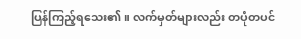ပြန်ကြည့်ရသေး၏။ လက်မှတ်များလည်း တပုံတပင်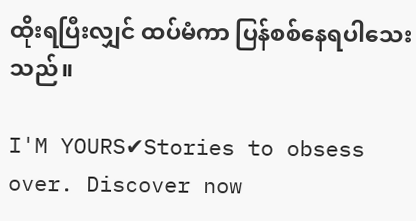ထိုးရပြီးလျှင် ထပ်မံကာ ပြန်စစ်နေရပါသေးသည်။

I'M YOURS✔Stories to obsess over. Discover now